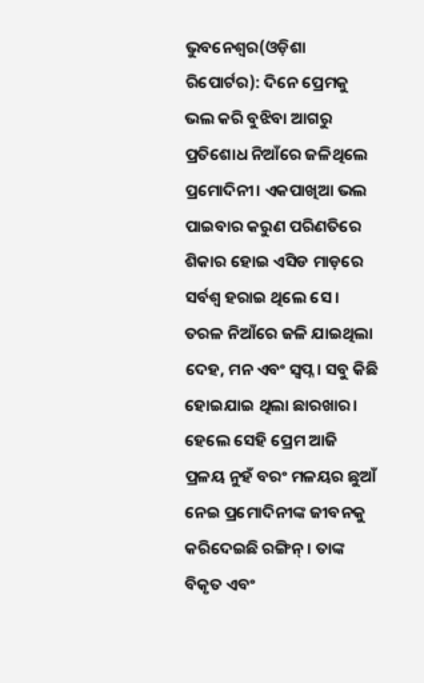ଭୁବନେଶ୍ୱର(ଓଡ଼ିଶା ରିପୋର୍ଟର): ଦିନେ ପ୍ରେମକୁ ଭଲ କରି ବୁଝିବା ଆଗରୁ ପ୍ରତିଶୋଧ ନିଆଁରେ ଜଳିଥିଲେ ପ୍ରମୋଦିନୀ। ଏକପାଖିଆ ଭଲ ପାଇବାର କରୁଣ ପରିଣତିରେ ଶିକାର ହୋଇ ଏସିଡ ମାଡ଼ରେ ସର୍ବଶ୍ୱ ହରାଇ ଥିଲେ ସେ । ତରଳ ନିଆଁରେ ଜଳି ଯାଇଥିଲା ଦେହ, ମନ ଏବଂ ସ୍ୱପ୍ନ । ସବୁ କିଛି ହୋଇଯାଇ ଥିଲା ଛାରଖାର। ହେଲେ ସେହି ପ୍ରେମ ଆଜି ପ୍ରଳୟ ନୁହଁ ବରଂ ମଳୟର ଛୁଆଁ ନେଇ ପ୍ରମୋଦିନୀଙ୍କ ଜୀବନକୁ କରିଦେଇଛି ରଙ୍ଗିନ୍। ତାଙ୍କ ବିକୃତ ଏବଂ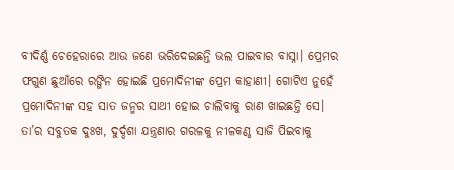ବୀଦିର୍ଣ୍ଣ ଚେହେରାରେ ଆଉ ଜଣେ ଭରିଦେଇଛନ୍ତି ଭଲ ପାଇବାର ବାସ୍ନା। ପ୍ରେମର ଫଗୁଣ ଛୁଆଁରେ ରଙ୍ଗିନ ହୋଇଛି ପ୍ରମୋଦିନୀଙ୍କ ପ୍ରେମ କାହାଣୀ। ଗୋଟିଏ ନୁହେଁ ପ୍ରମୋଦିନୀଙ୍କ ସହ ସାତ ଜନ୍ମର ସାଥୀ ହୋଇ ଚାଲିବାକୁ ରାଣ ଖାଇଛନ୍ତି ସେ। ତା’ର ସବୁତକ ଦୁଃଖ, ଦୁର୍ଦ୍ଦଶା ଯନ୍ତ୍ରଣାର ଗରଳକୁ ନୀଳକଣ୍ଠ ସାଜି ପିଇବାକୁ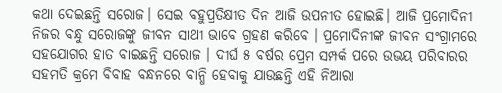କଥା ଦେଇଛନ୍ତି ସରୋଜ। ସେଇ ବହୁପ୍ରତିକ୍ଷୀତ ଦିନ ଆଜି ଉପନୀତ ହୋଇଛି। ଆଜି ପ୍ରମୋଦିନୀ ନିଜର ବନ୍ଧୁ ସରୋଜଙ୍କୁ ଜୀବନ ସାଥୀ ଭାବେ ଗ୍ରହଣ କରିବେ । ପ୍ରମୋଦିନୀଙ୍କ ଜୀବନ ସଂଗ୍ରାମରେ ସହଯୋଗର ହାତ ବାଇଛନ୍ତି ସରୋଜ । ଦୀର୍ଘ ୫ ବର୍ଷର ପ୍ରେମ ସମ୍ପର୍କ ପରେ ଉଭୟ ପରିବାରର ସହମତି କ୍ରମେ ବିବାହ ବନ୍ଧନରେ ବାନ୍ଧି ହେବାକୁ ଯାଉଛନ୍ତି ଏହି ନିଆରା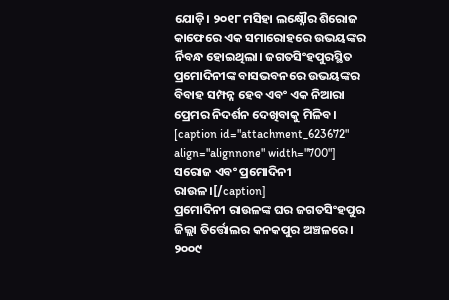ଯୋଡ଼ି। ୨୦୧୮ ମସିହା ଲକ୍ଷ୍ନୌର ଶିରୋଜ କାଫେରେ ଏକ ସମାରୋହରେ ଉଭୟଙ୍କର ର୍ନିବନ୍ଧ ହୋଇଥିଲା। ଜଗତସିଂହପୁରସ୍ଥିତ ପ୍ରମୋଦିନୀଙ୍କ ବାସଭବନରେ ଉଭୟଙ୍କର ବିବାହ ସମ୍ପନ୍ନ ହେବ ଏବଂ ଏକ ନିଆରା ପ୍ରେମର ନିଦର୍ଶନ ଦେଖିବାକୁ ମିଳିବ।
[caption id="attachment_623672" align="alignnone" width="700"] ସରୋଜ ଏବଂ ପ୍ରମୋଦିନୀ ରାଉଳ।[/caption]
ପ୍ରମୋଦିନୀ ରାଉଳଙ୍କ ଘର ଜଗତସିଂହପୁର ଜିଲ୍ଲା ତିର୍ତ୍ତୋଲର କନକପୁର ଅଞ୍ଚଳରେ। ୨୦୦୯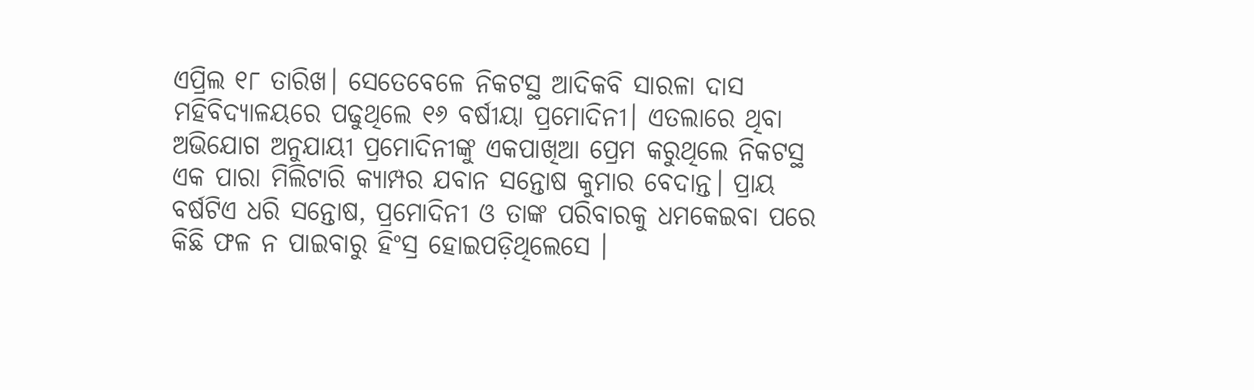ଏପ୍ରିଲ ୧୮ ତାରିଖ। ସେତେବେଳେ ନିକଟସ୍ଥ ଆଦିକବି ସାରଳା ଦାସ ମହିବିଦ୍ୟାଳୟରେ ପଢୁଥିଲେ ୧୬ ବର୍ଷୀୟା ପ୍ରମୋଦିନୀ। ଏତଲାରେ ଥିବା ଅଭିଯୋଗ ଅନୁଯାୟୀ ପ୍ରମୋଦିନୀଙ୍କୁ ଏକପାଖିଆ ପ୍ରେମ କରୁଥିଲେ ନିକଟସ୍ଥ ଏକ ପାରା ମିଲିଟାରି କ୍ୟାମ୍ପର ଯବାନ ସନ୍ତୋଷ କୁମାର ବେଦାନ୍ତ। ପ୍ରାୟ ବର୍ଷଟିଏ ଧରି ସନ୍ତୋଷ, ପ୍ରମୋଦିନୀ ଓ ତାଙ୍କ ପରିବାରକୁ ଧମକେଇବା ପରେ କିଛି ଫଳ ନ ପାଇବାରୁ ହିଂସ୍ର ହୋଇପଡ଼ିଥିଲେସେ ।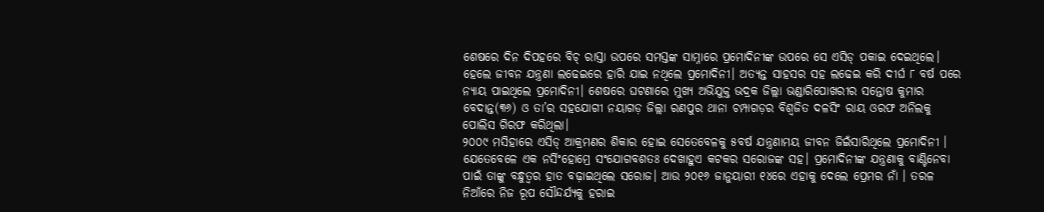ଶେଷରେ ଦିନ ଦିପହରେ ବିଚ୍ ରାସ୍ତା ଉପରେ ସମସ୍ତଙ୍କ ସାମ୍ନାରେ ପ୍ରମୋଦିନୀଙ୍କ ଉପରେ ସେ ଏସିଡ୍ ପକାଇ ଦେଇଥିଲେ। ହେଲେ ଜୀବନ ଯନ୍ତ୍ରଣା ଲଢେଇରେ ହାରି ଯାଇ ନଥିଲେ ପ୍ରମୋଦିନୀ। ଅତ୍ୟନ୍ତ ସାହସର ସହ ଲଢେଇ କରି ଦୀର୍ଘ ୮ ବର୍ଷ ପରେ ନ୍ୟାୟ ପାଇଥିଲେ ପ୍ରମୋଦିନୀ। ଶେଷରେ ଘଟଣାରେ ମୁଖ୍ୟ ଅଭିଯୁକ୍ତ ଭଦ୍ରକ ଜିଲ୍ଲା ଭଣ୍ଡାରିପୋଖରୀର ସନ୍ତୋଷ କୁମାର ବେଦାନ୍ତ(୩୬) ଓ ତା’ର ସହଯୋଗୀ ନୟାଗଡ଼ ଜିଲ୍ଲା ରଣପୁର ଥାନା ଚମ୍ପାଗଡ଼ର ବିଶ୍ୱଜିତ ଦଳସିଂ ରାୟ ଓରଫ ଅନିଲକୁ ପୋଲିସ ଗିରଫ କରିଥିଲା।
୨୦୦୯ ମସିହାରେ ଏସିଡ୍ ଆକ୍ରମଣର ଶିକାର ହୋଇ ସେତେବେଳକୁ ୫ବର୍ଷ ଯନ୍ତ୍ରଣାମୟ ଜୀବନ ଜିଇଁସାରିଥିଲେ ପ୍ରମୋଦିନୀ । ଯେତେବେଳେ ଏକ ନର୍ସିଂହୋମ୍ରେ ସଂଯୋଗବଶତଃ ଦେଖାହୁଏ କଟକର ସରୋଜଙ୍କ ସହ। ପ୍ରମୋଦିନୀଙ୍କ ଯନ୍ତ୍ରଣାକୁ ବାଣ୍ଟିନେବା ପାଇଁ ତାଙ୍କୁ ବନ୍ଧୁତ୍ୱର ହାତ ବଢ଼ାଇଥିଲେ ସରୋଜ। ଆଉ ୨୦୧୬ ଜାନୁୟାରୀ ୧୪ରେ ଏହାକୁ ଦେଲେ ପ୍ରେମର ନାଁ । ତରଳ ନିଆଁରେ ନିଜ ରୂପ ସୌନ୍ଦର୍ଯ୍ୟକୁ ହରାଇ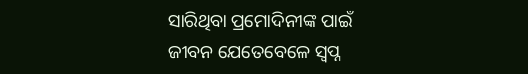ସାରିଥିବା ପ୍ରମୋଦିନୀଙ୍କ ପାଇଁ ଜୀବନ ଯେତେବେଳେ ସ୍ୱପ୍ନ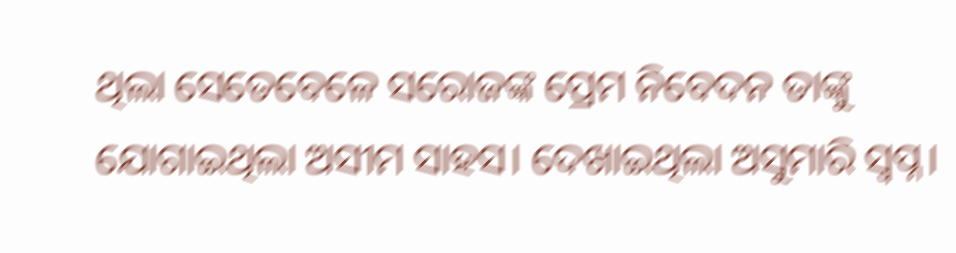ଥିଲା ସେତେବେଳେ ସରୋଜଙ୍କ ପ୍ରେମ ନିବେଦନ ତାଙ୍କୁ ଯୋଗାଇଥିଲା ଅସୀମ ସାହସ। ଦେଖାଇଥିଲା ଅସୁମାରି ସ୍ୱପ୍ନ।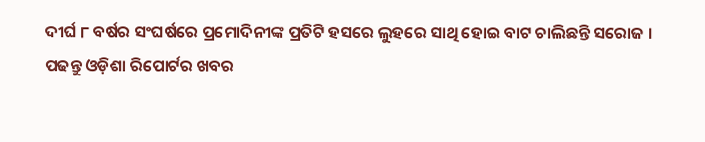ଦୀର୍ଘ ୮ ବର୍ଷର ସଂଘର୍ଷରେ ପ୍ରମୋଦିନୀଙ୍କ ପ୍ରତିଟି ହସରେ ଲୁହରେ ସାଥି ହୋଇ ବାଟ ଚାଲିଛନ୍ତି ସରୋଜ ।
ପଢନ୍ତୁ ଓଡ଼ିଶା ରିପୋର୍ଟର ଖବର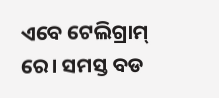ଏବେ ଟେଲିଗ୍ରାମ୍ ରେ। ସମସ୍ତ ବଡ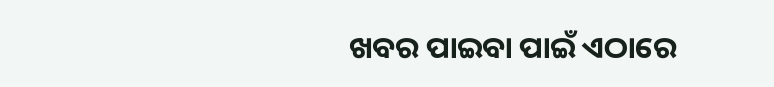ଖବର ପାଇବା ପାଇଁ ଏଠାରେ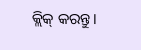କ୍ଲିକ୍ କରନ୍ତୁ।